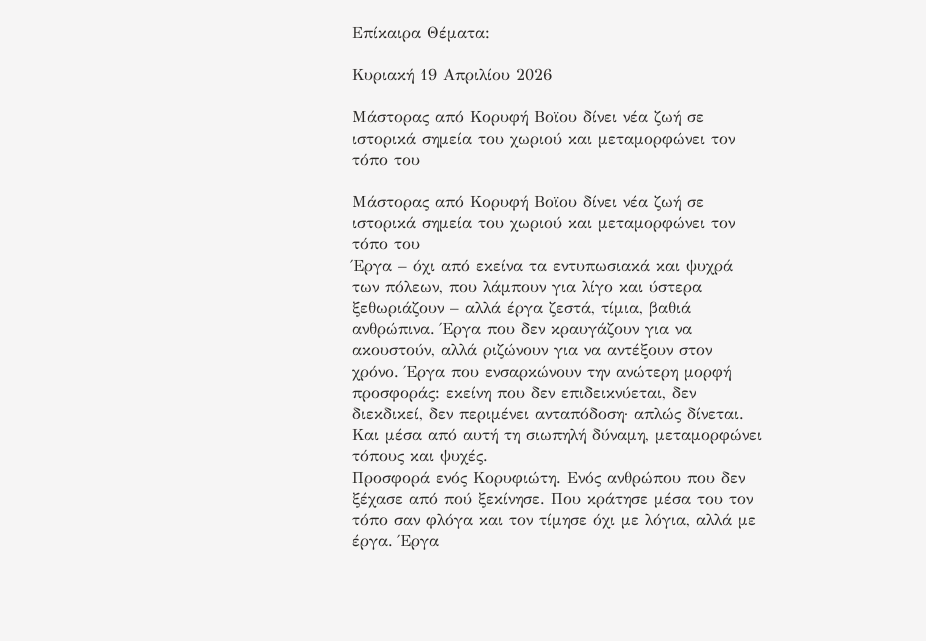Επίκαιρα Θέματα:

Κυριακή 19 Απριλίου 2026

Μάστορας από Κορυφή Βοϊου δίνει νέα ζωή σε ιστορικά σημεία του χωριού και μεταμορφώνει τον τόπο του

Μάστορας από Κορυφή Βοϊου δίνει νέα ζωή σε ιστορικά σημεία του χωριού και μεταμορφώνει τον τόπο του
Έργα – όχι από εκείνα τα εντυπωσιακά και ψυχρά των πόλεων, που λάμπουν για λίγο και ύστερα ξεθωριάζουν – αλλά έργα ζεστά, τίμια, βαθιά ανθρώπινα. Έργα που δεν κραυγάζουν για να ακουστούν, αλλά ριζώνουν για να αντέξουν στον χρόνο. Έργα που ενσαρκώνουν την ανώτερη μορφή προσφοράς: εκείνη που δεν επιδεικνύεται, δεν διεκδικεί, δεν περιμένει ανταπόδοση· απλώς δίνεται. Και μέσα από αυτή τη σιωπηλή δύναμη, μεταμορφώνει τόπους και ψυχές.
Προσφορά ενός Κορυφιώτη. Ενός ανθρώπου που δεν ξέχασε από πού ξεκίνησε. Που κράτησε μέσα του τον τόπο σαν φλόγα και τον τίμησε όχι με λόγια, αλλά με έργα. Έργα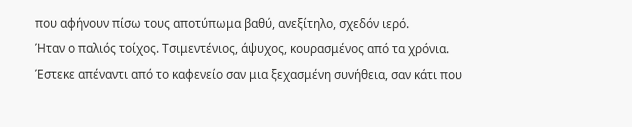που αφήνουν πίσω τους αποτύπωμα βαθύ, ανεξίτηλο, σχεδόν ιερό.
Ήταν ο παλιός τοίχος. Τσιμεντένιος, άψυχος, κουρασμένος από τα χρόνια. Έστεκε απέναντι από το καφενείο σαν μια ξεχασμένη συνήθεια, σαν κάτι που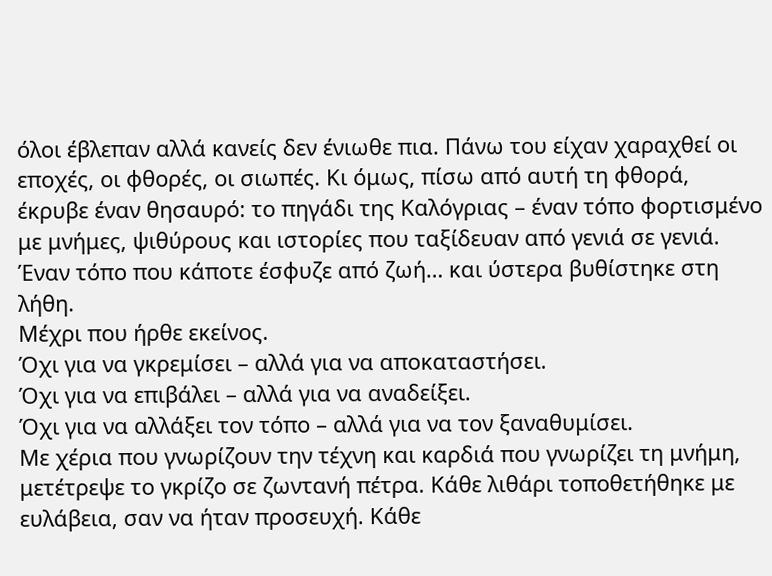όλοι έβλεπαν αλλά κανείς δεν ένιωθε πια. Πάνω του είχαν χαραχθεί οι εποχές, οι φθορές, οι σιωπές. Κι όμως, πίσω από αυτή τη φθορά, έκρυβε έναν θησαυρό: το πηγάδι της Καλόγριας – έναν τόπο φορτισμένο με μνήμες, ψιθύρους και ιστορίες που ταξίδευαν από γενιά σε γενιά.
Έναν τόπο που κάποτε έσφυζε από ζωή… και ύστερα βυθίστηκε στη λήθη.
Μέχρι που ήρθε εκείνος.
Όχι για να γκρεμίσει – αλλά για να αποκαταστήσει.
Όχι για να επιβάλει – αλλά για να αναδείξει.
Όχι για να αλλάξει τον τόπο – αλλά για να τον ξαναθυμίσει.
Με χέρια που γνωρίζουν την τέχνη και καρδιά που γνωρίζει τη μνήμη, μετέτρεψε το γκρίζο σε ζωντανή πέτρα. Κάθε λιθάρι τοποθετήθηκε με ευλάβεια, σαν να ήταν προσευχή. Κάθε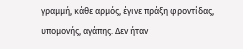γραμμή, κάθε αρμός, έγινε πράξη φροντίδας, υπομονής, αγάπης. Δεν ήταν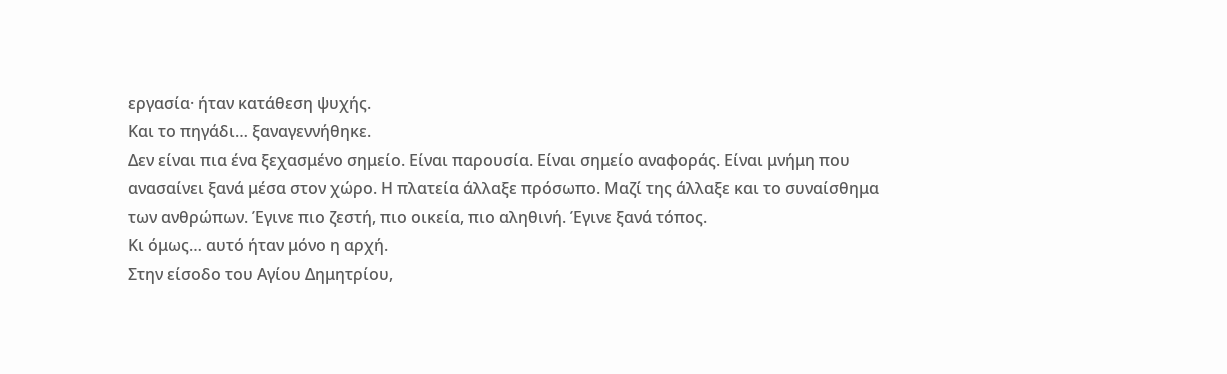εργασία· ήταν κατάθεση ψυχής.
Και το πηγάδι… ξαναγεννήθηκε.
Δεν είναι πια ένα ξεχασμένο σημείο. Είναι παρουσία. Είναι σημείο αναφοράς. Είναι μνήμη που ανασαίνει ξανά μέσα στον χώρο. Η πλατεία άλλαξε πρόσωπο. Μαζί της άλλαξε και το συναίσθημα των ανθρώπων. Έγινε πιο ζεστή, πιο οικεία, πιο αληθινή. Έγινε ξανά τόπος.
Κι όμως… αυτό ήταν μόνο η αρχή.
Στην είσοδο του Αγίου Δημητρίου,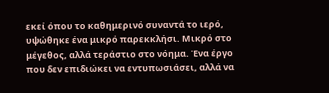εκεί όπου το καθημερινό συναντά το ιερό, υψώθηκε ένα μικρό παρεκκλήσι. Μικρό στο μέγεθος, αλλά τεράστιο στο νόημα. Ένα έργο που δεν επιδιώκει να εντυπωσιάσει, αλλά να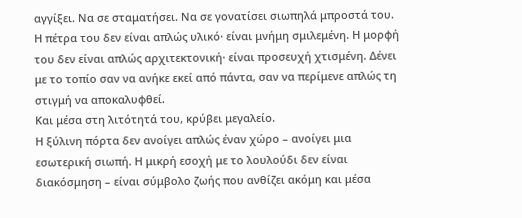αγγίξει. Να σε σταματήσει. Να σε γονατίσει σιωπηλά μπροστά του.
Η πέτρα του δεν είναι απλώς υλικό· είναι μνήμη σμιλεμένη. Η μορφή του δεν είναι απλώς αρχιτεκτονική· είναι προσευχή χτισμένη. Δένει με το τοπίο σαν να ανήκε εκεί από πάντα, σαν να περίμενε απλώς τη στιγμή να αποκαλυφθεί.
Και μέσα στη λιτότητά του, κρύβει μεγαλείο.
Η ξύλινη πόρτα δεν ανοίγει απλώς έναν χώρο – ανοίγει μια εσωτερική σιωπή. Η μικρή εσοχή με το λουλούδι δεν είναι διακόσμηση – είναι σύμβολο ζωής που ανθίζει ακόμη και μέσα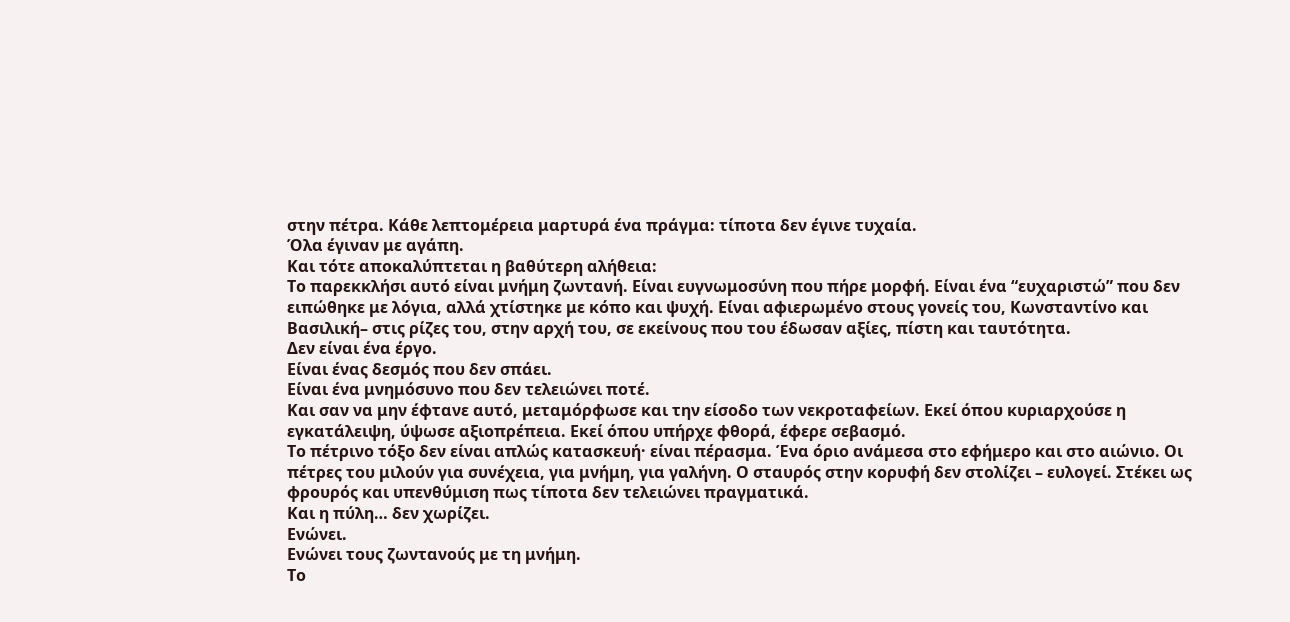στην πέτρα. Κάθε λεπτομέρεια μαρτυρά ένα πράγμα: τίποτα δεν έγινε τυχαία.
Όλα έγιναν με αγάπη.
Και τότε αποκαλύπτεται η βαθύτερη αλήθεια:
Το παρεκκλήσι αυτό είναι μνήμη ζωντανή. Είναι ευγνωμοσύνη που πήρε μορφή. Είναι ένα “ευχαριστώ” που δεν ειπώθηκε με λόγια, αλλά χτίστηκε με κόπο και ψυχή. Είναι αφιερωμένο στους γονείς του, Κωνσταντίνο και Βασιλική– στις ρίζες του, στην αρχή του, σε εκείνους που του έδωσαν αξίες, πίστη και ταυτότητα.
Δεν είναι ένα έργο.
Είναι ένας δεσμός που δεν σπάει.
Είναι ένα μνημόσυνο που δεν τελειώνει ποτέ.
Και σαν να μην έφτανε αυτό, μεταμόρφωσε και την είσοδο των νεκροταφείων. Εκεί όπου κυριαρχούσε η εγκατάλειψη, ύψωσε αξιοπρέπεια. Εκεί όπου υπήρχε φθορά, έφερε σεβασμό.
Το πέτρινο τόξο δεν είναι απλώς κατασκευή· είναι πέρασμα. Ένα όριο ανάμεσα στο εφήμερο και στο αιώνιο. Οι πέτρες του μιλούν για συνέχεια, για μνήμη, για γαλήνη. Ο σταυρός στην κορυφή δεν στολίζει – ευλογεί. Στέκει ως φρουρός και υπενθύμιση πως τίποτα δεν τελειώνει πραγματικά.
Και η πύλη… δεν χωρίζει.
Ενώνει.
Ενώνει τους ζωντανούς με τη μνήμη.
Το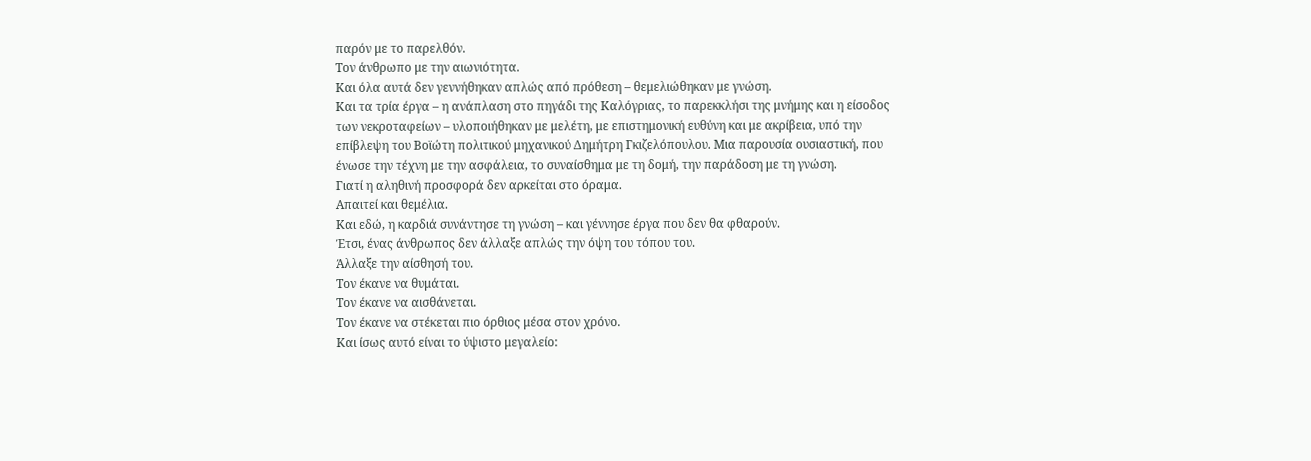παρόν με το παρελθόν.
Τον άνθρωπο με την αιωνιότητα.
Και όλα αυτά δεν γεννήθηκαν απλώς από πρόθεση – θεμελιώθηκαν με γνώση.
Και τα τρία έργα – η ανάπλαση στο πηγάδι της Καλόγριας, το παρεκκλήσι της μνήμης και η είσοδος των νεκροταφείων – υλοποιήθηκαν με μελέτη, με επιστημονική ευθύνη και με ακρίβεια, υπό την επίβλεψη του Βοϊώτη πολιτικού μηχανικού Δημήτρη Γκιζελόπουλου. Μια παρουσία ουσιαστική, που ένωσε την τέχνη με την ασφάλεια, το συναίσθημα με τη δομή, την παράδοση με τη γνώση.
Γιατί η αληθινή προσφορά δεν αρκείται στο όραμα.
Απαιτεί και θεμέλια.
Και εδώ, η καρδιά συνάντησε τη γνώση – και γέννησε έργα που δεν θα φθαρούν.
Έτσι, ένας άνθρωπος δεν άλλαξε απλώς την όψη του τόπου του.
Άλλαξε την αίσθησή του.
Τον έκανε να θυμάται.
Τον έκανε να αισθάνεται.
Τον έκανε να στέκεται πιο όρθιος μέσα στον χρόνο.
Και ίσως αυτό είναι το ύψιστο μεγαλείο: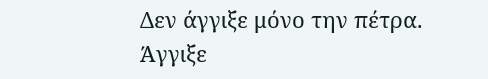Δεν άγγιξε μόνο την πέτρα.
Άγγιξε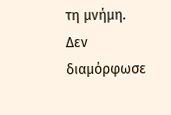τη μνήμη.
Δεν διαμόρφωσε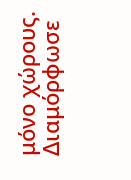μόνο χώρους.
Διαμόρφωσε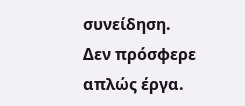συνείδηση.
Δεν πρόσφερε απλώς έργα.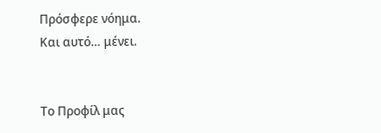Πρόσφερε νόημα.
Και αυτό… μένει.


Το Προφίλ μας